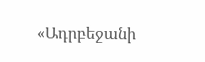«Ադրբեջանի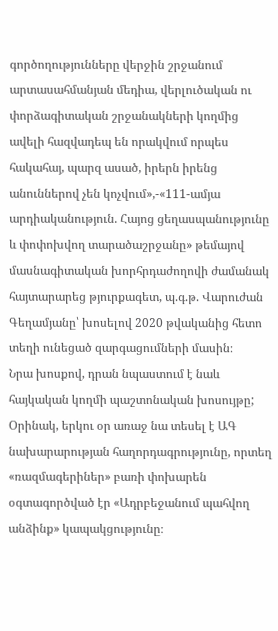գործողությունները վերջին շրջանում արտասահմանյան մեդիա, վերլուծական ու փորձագիտական շրջանակների կողմից ավելի հազվադեպ են որակվում որպես հակահայ, պարզ ասած, իրերն իրենց անուններով չեն կոչվում»,-«111-ամյա արդիականություն. Հայոց ցեղասպանությունը և փոփոխվող տարածաշրջանը» թեմայով մասնագիտական խորհրդաժողովի ժամանակ հայտարարեց թյուրքագետ, պ.գ.թ. Վարուժան Գեղամյանը՝ խոսելով 2020 թվականից հետո տեղի ունեցած զարգացումների մասին։
Նրա խոսքով, դրան նպաստում է նաև հայկական կողմի պաշտոնական խոսույթը; Օրինակ, երկու օր առաջ նա տեսել է ԱԳ նախարարության հաղորդագրությունը, որտեղ «ռազմագերիներ» բառի փոխարեն օգտագործված էր «Ադրբեջանում պահվող անձինք» կապակցությունը։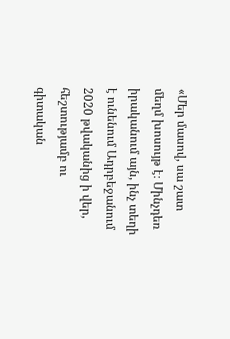«Մեր մասով, սա շատ մեղմ խոսույթ է։ Մինչդեռ իրականում այն, ինչ տեղի է ունենում Ադրբեջանում 2020 թվականից ի վեր, հեշտությամբ ու գիտական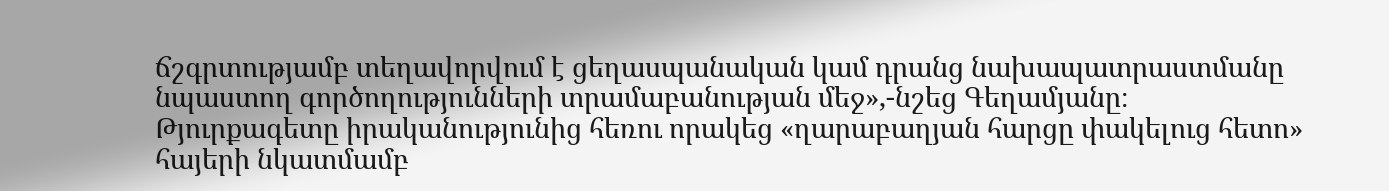ճշգրտությամբ տեղավորվում է ցեղասպանական կամ դրանց նախապատրաստմանը նպաստող գործողությունների տրամաբանության մեջ»,-նշեց Գեղամյանը։
Թյուրքագետը իրականությունից հեռու որակեց «ղարաբաղյան հարցը փակելուց հետո» հայերի նկատմամբ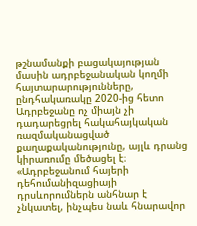թշնամանքի բացակայության մասին ադրբեջանական կողմի հայտարարությունները, ընդհակառակը 2020-ից հետո Ադրբեջանը ոչ միայն չի դադարեցրել հակահայկական ռազմականացված քաղաքականությունը, այլև դրանց կիրառումը մեծացել է։
«Ադրբեջանում հայերի դեհումանիզացիայի դրսևորումներն անհնար է չնկատել, ինչպես նաև հնարավոր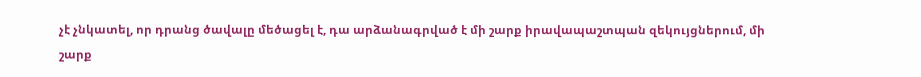չէ չնկատել, որ դրանց ծավալը մեծացել է, դա արձանագրված է մի շարք իրավապաշտպան զեկույցներում, մի շարք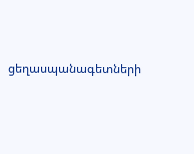ցեղասպանագետների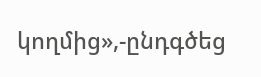կողմից»,-ընդգծեց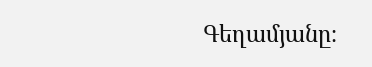Գեղամյանը։